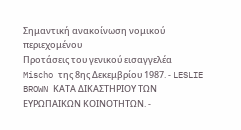Σημαντική ανακοίνωση νομικού περιεχομένου
Προτάσεις του γενικού εισαγγελέα Mischo της 8ης Δεκεμβρίου 1987. - LESLIE BROWN ΚΑΤΑ ΔΙΚΑΣΤΗΡΙΟΥ ΤΩΝ ΕΥΡΩΠΑΙΚΩΝ ΚΟΙΝΟΤΗΤΩΝ. -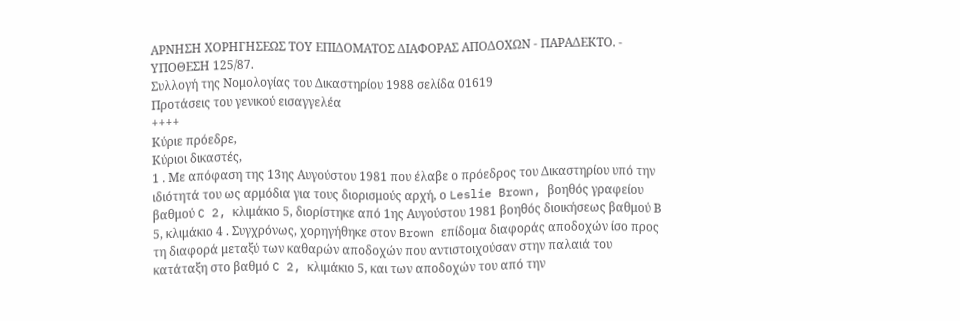ΑΡΝΗΣΗ ΧΟΡΗΓΗΣΕΩΣ ΤΟΥ ΕΠΙΔΟΜΑΤΟΣ ΔΙΑΦΟΡΑΣ ΑΠΟΔΟΧΩΝ - ΠΑΡΑΔΕΚΤΟ. - ΥΠΟΘΕΣΗ 125/87.
Συλλογή της Νομολογίας του Δικαστηρίου 1988 σελίδα 01619
Προτάσεις του γενικού εισαγγελέα
++++
Κύριε πρόεδρε,
Κύριοι δικαστές,
1 . Με απόφαση της 13ης Αυγούστου 1981 που έλαβε ο πρόεδρος του Δικαστηρίου υπό την ιδιότητά του ως αρμόδια για τους διορισμούς αρχή, ο Leslie Brown, βοηθός γραφείου βαθμού C 2, κλιμάκιο 5, διορίστηκε από 1ης Αυγούστου 1981 βοηθός διοικήσεως βαθμού Β 5, κλιμάκιο 4 . Συγχρόνως, χορηγήθηκε στον Brown επίδομα διαφοράς αποδοχών ίσο προς τη διαφορά μεταξύ των καθαρών αποδοχών που αντιστοιχούσαν στην παλαιά του κατάταξη στο βαθμό C 2, κλιμάκιο 5, και των αποδοχών του από την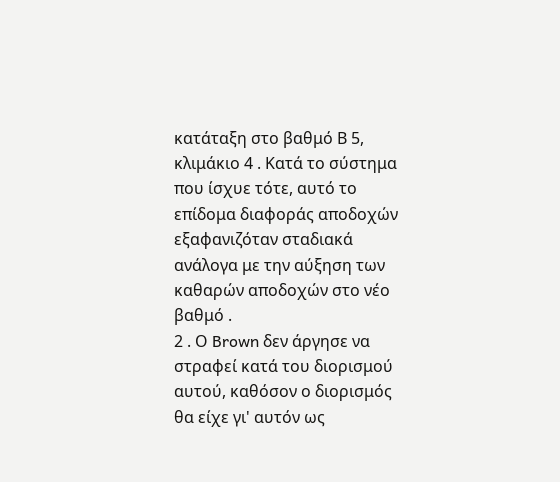κατάταξη στο βαθμό Β 5, κλιμάκιο 4 . Κατά το σύστημα που ίσχυε τότε, αυτό το επίδομα διαφοράς αποδοχών εξαφανιζόταν σταδιακά ανάλογα με την αύξηση των καθαρών αποδοχών στο νέο βαθμό .
2 . Ο Brown δεν άργησε να στραφεί κατά του διορισμού αυτού, καθόσον ο διορισμός θα είχε γι' αυτόν ως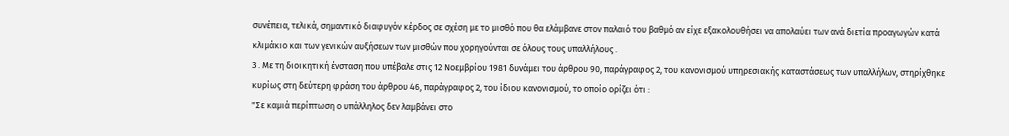συνέπεια, τελικά, σημαντικό διαφυγόν κέρδος σε σχέση με το μισθό που θα ελάμβανε στον παλαιό του βαθμό αν είχε εξακολουθήσει να απολαύει των ανά διετία προαγωγών κατά κλιμάκιο και των γενικών αυξήσεων των μισθών που χορηγούνται σε όλους τους υπαλλήλους .
3 . Με τη διοικητική ένσταση που υπέβαλε στις 12 Νοεμβρίου 1981 δυνάμει του άρθρου 90, παράγραφος 2, του κανονισμού υπηρεσιακής καταστάσεως των υπαλλήλων, στηρίχθηκε κυρίως στη δεύτερη φράση του άρθρου 46, παράγραφος 2, του ίδιου κανονισμού, το οποίο ορίζει ότι :
"Σε καμιά περίπτωση ο υπάλληλος δεν λαμβάνει στο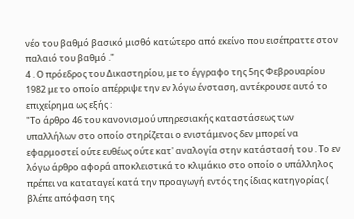νέο του βαθμό βασικό μισθό κατώτερο από εκείνο που εισέπραττε στον παλαιό του βαθμό ."
4 . Ο πρόεδρος του Δικαστηρίου, με το έγγραφο της 5ης Φεβρουαρίου 1982 με το οποίο απέρριψε την εν λόγω ένσταση, αντέκρουσε αυτό το επιχείρημα ως εξής :
"Το άρθρο 46 του κανονισμού υπηρεσιακής καταστάσεως των υπαλλήλων στο οποίο στηρίζεται ο ενιστάμενος δεν μπορεί να εφαρμοστεί ούτε ευθέως ούτε κατ' αναλογία στην κατάστασή του . Το εν λόγω άρθρο αφορά αποκλειστικά το κλιμάκιο στο οποίο ο υπάλληλος πρέπει να καταταγεί κατά την προαγωγή εντός της ίδιας κατηγορίας ( βλέπε απόφαση της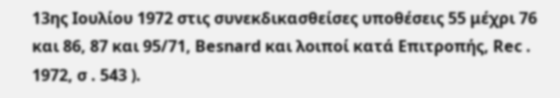13ης Ιουλίου 1972 στις συνεκδικασθείσες υποθέσεις 55 μέχρι 76 και 86, 87 και 95/71, Besnard και λοιποί κατά Επιτροπής, Rec . 1972, σ . 543 ).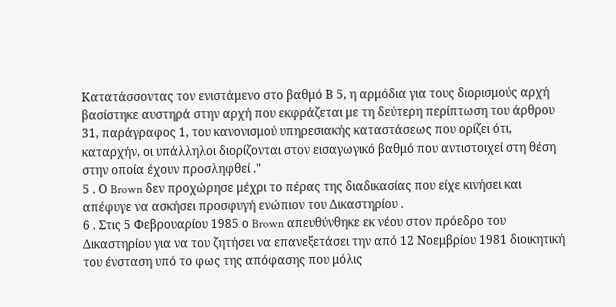Κατατάσσοντας τον ενιστάμενο στο βαθμό Β 5, η αρμόδια για τους διορισμούς αρχή βασίστηκε αυστηρά στην αρχή που εκφράζεται με τη δεύτερη περίπτωση του άρθρου 31, παράγραφος 1, του κανονισμού υπηρεσιακής καταστάσεως που ορίζει ότι, καταρχήν, οι υπάλληλοι διορίζονται στον εισαγωγικό βαθμό που αντιστοιχεί στη θέση στην οποία έχουν προσληφθεί ."
5 . Ο Brown δεν προχώρησε μέχρι το πέρας της διαδικασίας που είχε κινήσει και απέφυγε να ασκήσει προσφυγή ενώπιον του Δικαστηρίου .
6 . Στις 5 Φεβρουαρίου 1985 ο Brown απευθύνθηκε εκ νέου στον πρόεδρο του Δικαστηρίου για να του ζητήσει να επανεξετάσει την από 12 Νοεμβρίου 1981 διοικητική του ένσταση υπό το φως της απόφασης που μόλις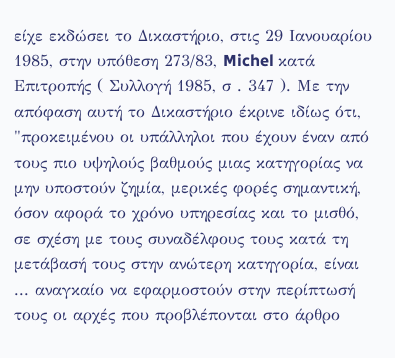είχε εκδώσει το Δικαστήριο, στις 29 Ιανουαρίου 1985, στην υπόθεση 273/83, Michel κατά Επιτροπής ( Συλλογή 1985, σ . 347 ). Με την απόφαση αυτή το Δικαστήριο έκρινε ιδίως ότι,
"προκειμένου οι υπάλληλοι που έχουν έναν από τους πιο υψηλούς βαθμούς μιας κατηγορίας να μην υποστούν ζημία, μερικές φορές σημαντική, όσον αφορά το χρόνο υπηρεσίας και το μισθό, σε σχέση με τους συναδέλφους τους κατά τη μετάβασή τους στην ανώτερη κατηγορία, είναι ... αναγκαίο να εφαρμοστούν στην περίπτωσή τους οι αρχές που προβλέπονται στο άρθρο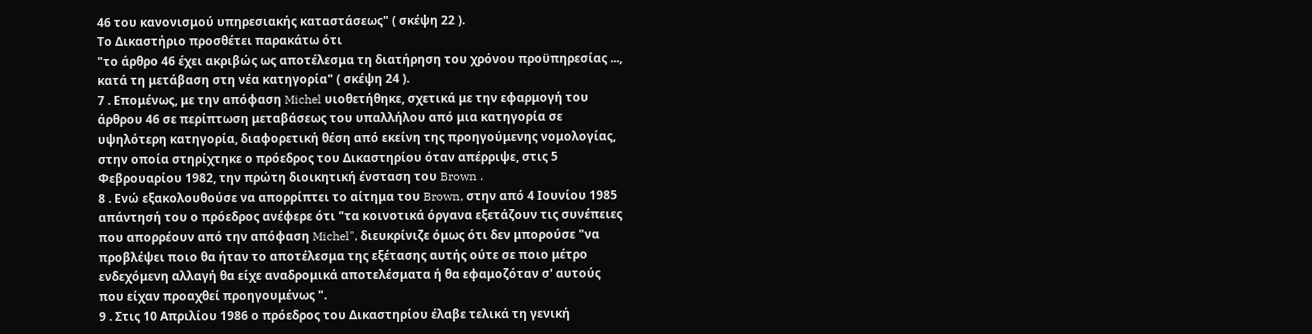46 του κανονισμού υπηρεσιακής καταστάσεως" ( σκέψη 22 ).
Το Δικαστήριο προσθέτει παρακάτω ότι
"το άρθρο 46 έχει ακριβώς ως αποτέλεσμα τη διατήρηση του χρόνου προϋπηρεσίας ..., κατά τη μετάβαση στη νέα κατηγορία" ( σκέψη 24 ).
7 . Επομένως, με την απόφαση Michel υιοθετήθηκε, σχετικά με την εφαρμογή του άρθρου 46 σε περίπτωση μεταβάσεως του υπαλλήλου από μια κατηγορία σε υψηλότερη κατηγορία, διαφορετική θέση από εκείνη της προηγούμενης νομολογίας, στην οποία στηρίχτηκε ο πρόεδρος του Δικαστηρίου όταν απέρριψε, στις 5 Φεβρουαρίου 1982, την πρώτη διοικητική ένσταση του Brown .
8 . Ενώ εξακολουθούσε να απορρίπτει το αίτημα του Brown, στην από 4 Ιουνίου 1985 απάντησή του ο πρόεδρος ανέφερε ότι "τα κοινοτικά όργανα εξετάζουν τις συνέπειες που απορρέουν από την απόφαση Michel", διευκρίνιζε όμως ότι δεν μπορούσε "να προβλέψει ποιο θα ήταν το αποτέλεσμα της εξέτασης αυτής ούτε σε ποιο μέτρο ενδεχόμενη αλλαγή θα είχε αναδρομικά αποτελέσματα ή θα εφαμοζόταν σ' αυτούς που είχαν προαχθεί προηγουμένως ".
9 . Στις 10 Απριλίου 1986 ο πρόεδρος του Δικαστηρίου έλαβε τελικά τη γενική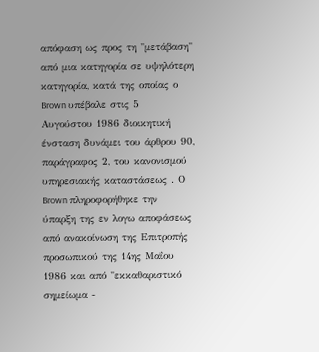απόφαση ως προς τη "μετάβαση" από μια κατηγορία σε υψηλότερη κατηγορία, κατά της οποίας ο Brown υπέβαλε στις 5 Αυγούστου 1986 διοικητική ένσταση δυνάμει του άρθρου 90, παράγραφος 2, του κανονισμού υπηρεσιακής καταστάσεως . Ο Brown πληροφορήθηκε την ύπαρξη της εν λογω αποφάσεως από ανακοίνωση της Επιτροπής προσωπικού της 14ης Μαΐου 1986 και από "εκκαθαριστικό σημείωμα -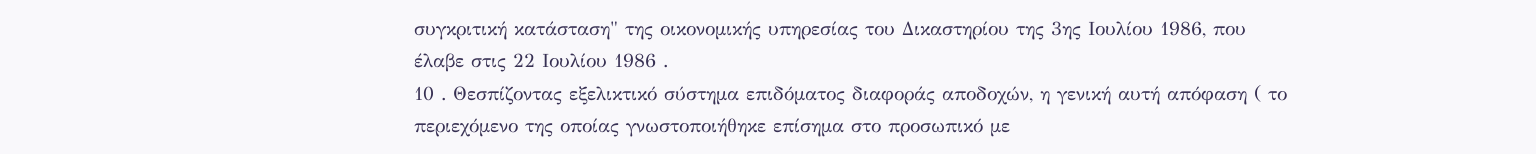συγκριτική κατάσταση" της οικονομικής υπηρεσίας του Δικαστηρίου της 3ης Ιουλίου 1986, που έλαβε στις 22 Ιουλίου 1986 .
10 . Θεσπίζοντας εξελικτικό σύστημα επιδόματος διαφοράς αποδοχών, η γενική αυτή απόφαση ( το περιεχόμενο της οποίας γνωστοποιήθηκε επίσημα στο προσωπικό με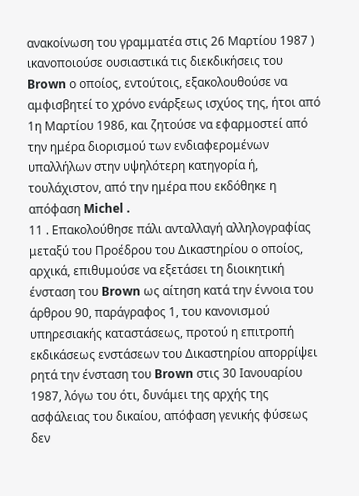ανακοίνωση του γραμματέα στις 26 Μαρτίου 1987 ) ικανοποιούσε ουσιαστικά τις διεκδικήσεις του Brown ο οποίος, εντούτοις, εξακολουθούσε να αμφισβητεί το χρόνο ενάρξεως ισχύος της, ήτοι από 1η Μαρτίου 1986, και ζητούσε να εφαρμοστεί από την ημέρα διορισμού των ενδιαφερομένων υπαλλήλων στην υψηλότερη κατηγορία ή, τουλάχιστον, από την ημέρα που εκδόθηκε η απόφαση Michel .
11 . Επακολούθησε πάλι ανταλλαγή αλληλογραφίας μεταξύ του Προέδρου του Δικαστηρίου ο οποίος, αρχικά, επιθυμούσε να εξετάσει τη διοικητική ένσταση του Brown ως αίτηση κατά την έννοια του άρθρου 90, παράγραφος 1, του κανονισμού υπηρεσιακής καταστάσεως, προτού η επιτροπή εκδικάσεως ενστάσεων του Δικαστηρίου απορρίψει ρητά την ένσταση του Brown στις 30 Ιανουαρίου 1987, λόγω του ότι, δυνάμει της αρχής της ασφάλειας του δικαίου, απόφαση γενικής φύσεως δεν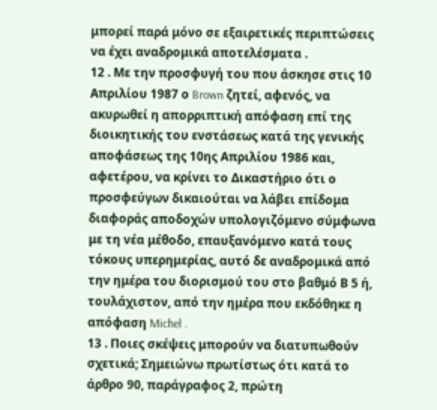μπορεί παρά μόνο σε εξαιρετικές περιπτώσεις να έχει αναδρομικά αποτελέσματα .
12 . Με την προσφυγή του που άσκησε στις 10 Απριλίου 1987 ο Brown ζητεί, αφενός, να ακυρωθεί η απορριπτική απόφαση επί της διοικητικής του ενστάσεως κατά της γενικής αποφάσεως της 10ης Απριλίου 1986 και, αφετέρου, να κρίνει το Δικαστήριο ότι ο προσφεύγων δικαιούται να λάβει επίδομα διαφοράς αποδοχών υπολογιζόμενο σύμφωνα με τη νέα μέθοδο, επαυξανόμενο κατά τους τόκους υπερημερίας, αυτό δε αναδρομικά από την ημέρα του διορισμού του στο βαθμό Β 5 ή, τουλάχιστον, από την ημέρα που εκδόθηκε η απόφαση Michel .
13 . Ποιες σκέψεις μπορούν να διατυπωθούν σχετικά; Σημειώνω πρωτίστως ότι κατά το άρθρο 90, παράγραφος 2, πρώτη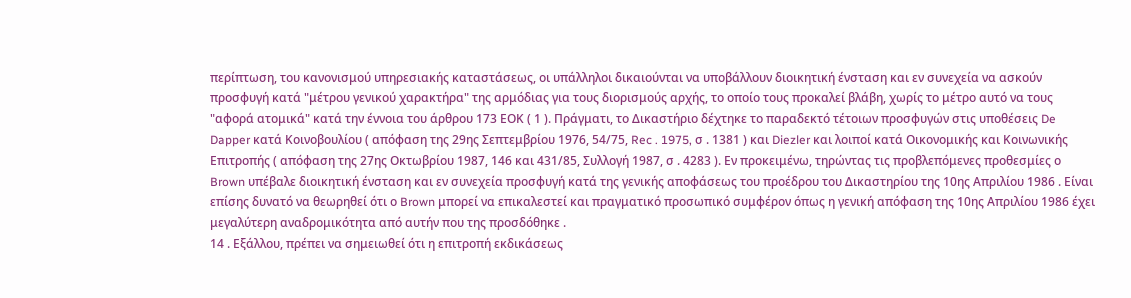περίπτωση, του κανονισμού υπηρεσιακής καταστάσεως, οι υπάλληλοι δικαιούνται να υποβάλλουν διοικητική ένσταση και εν συνεχεία να ασκούν προσφυγή κατά "μέτρου γενικού χαρακτήρα" της αρμόδιας για τους διορισμούς αρχής, το οποίο τους προκαλεί βλάβη, χωρίς το μέτρο αυτό να τους "αφορά ατομικά" κατά την έννοια του άρθρου 173 ΕΟΚ ( 1 ). Πράγματι, το Δικαστήριο δέχτηκε το παραδεκτό τέτοιων προσφυγών στις υποθέσεις De Dapper κατά Κοινοβουλίου ( απόφαση της 29ης Σεπτεμβρίου 1976, 54/75, Rec . 1975, σ . 1381 ) και Diezler και λοιποί κατά Οικονομικής και Κοινωνικής Επιτροπής ( απόφαση της 27ης Οκτωβρίου 1987, 146 και 431/85, Συλλογή 1987, σ . 4283 ). Εν προκειμένω, τηρώντας τις προβλεπόμενες προθεσμίες ο Brown υπέβαλε διοικητική ένσταση και εν συνεχεία προσφυγή κατά της γενικής αποφάσεως του προέδρου του Δικαστηρίου της 10ης Απριλίου 1986 . Είναι επίσης δυνατό να θεωρηθεί ότι ο Brown μπορεί να επικαλεστεί και πραγματικό προσωπικό συμφέρον όπως η γενική απόφαση της 10ης Απριλίου 1986 έχει μεγαλύτερη αναδρομικότητα από αυτήν που της προσδόθηκε .
14 . Εξάλλου, πρέπει να σημειωθεί ότι η επιτροπή εκδικάσεως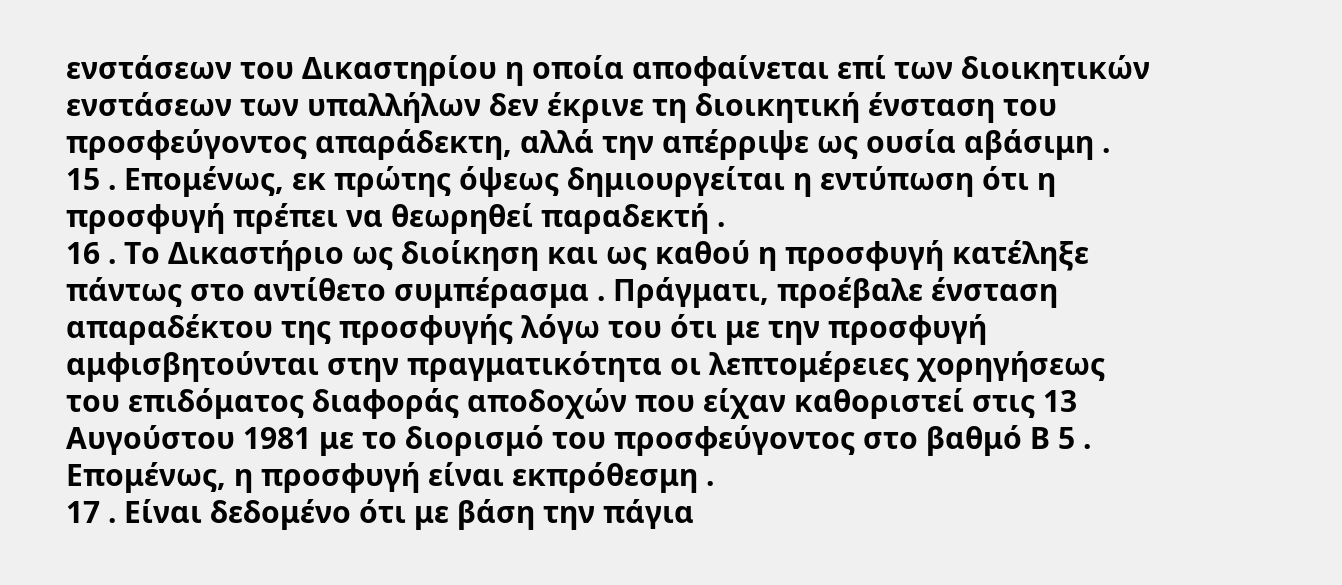ενστάσεων του Δικαστηρίου η οποία αποφαίνεται επί των διοικητικών ενστάσεων των υπαλλήλων δεν έκρινε τη διοικητική ένσταση του προσφεύγοντος απαράδεκτη, αλλά την απέρριψε ως ουσία αβάσιμη .
15 . Επομένως, εκ πρώτης όψεως δημιουργείται η εντύπωση ότι η προσφυγή πρέπει να θεωρηθεί παραδεκτή .
16 . Το Δικαστήριο ως διοίκηση και ως καθού η προσφυγή κατέληξε πάντως στο αντίθετο συμπέρασμα . Πράγματι, προέβαλε ένσταση απαραδέκτου της προσφυγής λόγω του ότι με την προσφυγή αμφισβητούνται στην πραγματικότητα οι λεπτομέρειες χορηγήσεως του επιδόματος διαφοράς αποδοχών που είχαν καθοριστεί στις 13 Αυγούστου 1981 με το διορισμό του προσφεύγοντος στο βαθμό Β 5 . Επομένως, η προσφυγή είναι εκπρόθεσμη .
17 . Είναι δεδομένο ότι με βάση την πάγια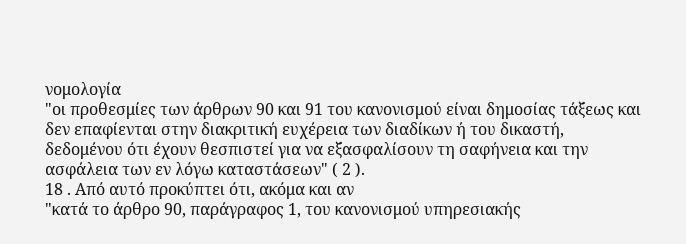νομολογία
"οι προθεσμίες των άρθρων 90 και 91 του κανονισμού είναι δημοσίας τάξεως και δεν επαφίενται στην διακριτική ευχέρεια των διαδίκων ή του δικαστή, δεδομένου ότι έχουν θεσπιστεί για να εξασφαλίσουν τη σαφήνεια και την ασφάλεια των εν λόγω καταστάσεων" ( 2 ).
18 . Από αυτό προκύπτει ότι, ακόμα και αν
"κατά το άρθρο 90, παράγραφος 1, του κανονισμού υπηρεσιακής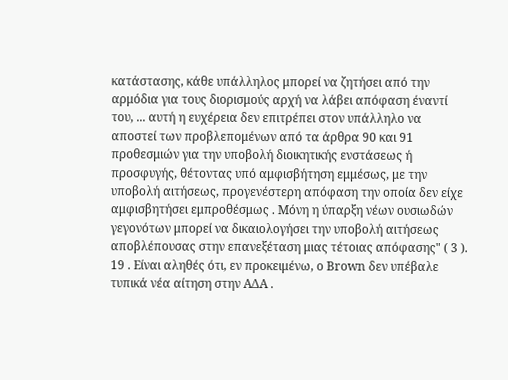κατάστασης, κάθε υπάλληλος μπορεί να ζητήσει από την αρμόδια για τους διορισμούς αρχή να λάβει απόφαση έναντί του, ... αυτή η ευχέρεια δεν επιτρέπει στον υπάλληλο να αποστεί των προβλεπομένων από τα άρθρα 90 και 91 προθεσμιών για την υποβολή διοικητικής ενστάσεως ή προσφυγής, θέτοντας υπό αμφισβήτηση εμμέσως, με την υποβολή αιτήσεως, προγενέστερη απόφαση την οποία δεν είχε αμφισβητήσει εμπροθέσμως . Μόνη η ύπαρξη νέων ουσιωδών γεγονότων μπορεί να δικαιολογήσει την υποβολή αιτήσεως αποβλέπουσας στην επανεξέταση μιας τέτοιας απόφασης" ( 3 ).
19 . Είναι αληθές ότι, εν προκειμένω, ο Brown δεν υπέβαλε τυπικά νέα αίτηση στην ΑΔΑ .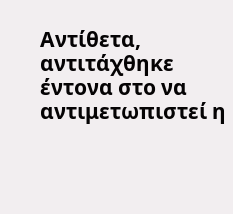Αντίθετα, αντιτάχθηκε έντονα στο να αντιμετωπιστεί η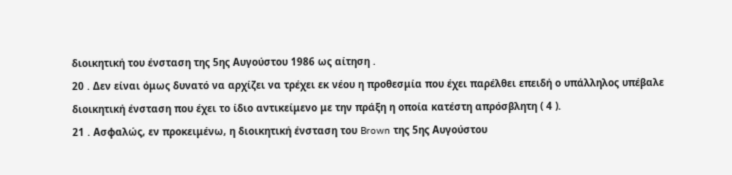διοικητική του ένσταση της 5ης Αυγούστου 1986 ως αίτηση .
20 . Δεν είναι όμως δυνατό να αρχίζει να τρέχει εκ νέου η προθεσμία που έχει παρέλθει επειδή ο υπάλληλος υπέβαλε διοικητική ένσταση που έχει το ίδιο αντικείμενο με την πράξη η οποία κατέστη απρόσβλητη ( 4 ).
21 . Ασφαλώς, εν προκειμένω, η διοικητική ένσταση του Brown της 5ης Αυγούστου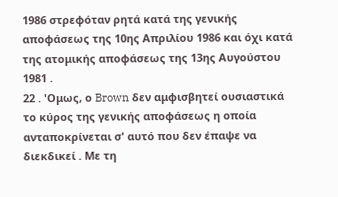1986 στρεφόταν ρητά κατά της γενικής αποφάσεως της 10ης Απριλίου 1986 και όχι κατά της ατομικής αποφάσεως της 13ης Αυγούστου 1981 .
22 . 'Ομως, ο Brown δεν αμφισβητεί ουσιαστικά το κύρος της γενικής αποφάσεως η οποία ανταποκρίνεται σ' αυτό που δεν έπαψε να διεκδικεί . Με τη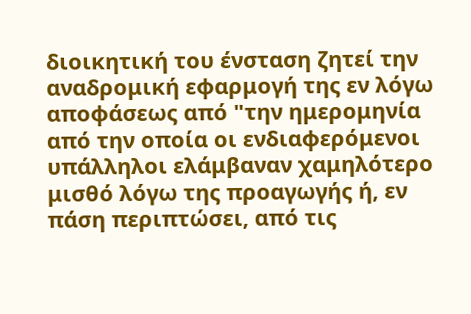διοικητική του ένσταση ζητεί την αναδρομική εφαρμογή της εν λόγω αποφάσεως από "την ημερομηνία από την οποία οι ενδιαφερόμενοι υπάλληλοι ελάμβαναν χαμηλότερο μισθό λόγω της προαγωγής ή, εν πάση περιπτώσει, από τις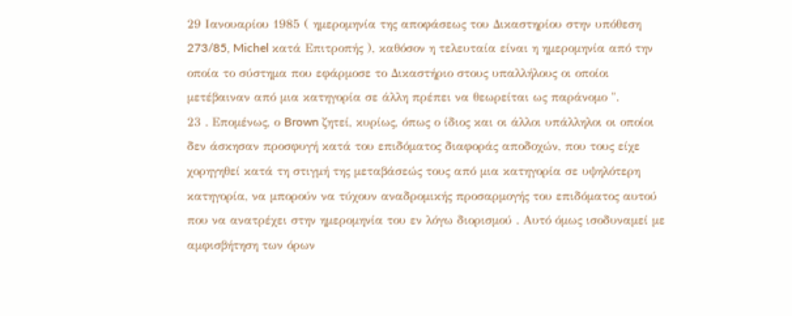29 Ιανουαρίου 1985 ( ημερομηνία της αποφάσεως του Δικαστηρίου στην υπόθεση 273/85, Michel κατά Επιτροπής ), καθόσον η τελευταία είναι η ημερομηνία από την οποία το σύστημα που εφάρμοσε το Δικαστήριο στους υπαλλήλους οι οποίοι μετέβαιναν από μια κατηγορία σε άλλη πρέπει να θεωρείται ως παράνομο ".
23 . Επομένως, ο Brown ζητεί, κυρίως, όπως ο ίδιος και οι άλλοι υπάλληλοι οι οποίοι δεν άσκησαν προσφυγή κατά του επιδόματος διαφοράς αποδοχών, που τους είχε χορηγηθεί κατά τη στιγμή της μεταβάσεώς τους από μια κατηγορία σε υψηλότερη κατηγορία, να μπορούν να τύχουν αναδρομικής προσαρμογής του επιδόματος αυτού που να ανατρέχει στην ημερομηνία του εν λόγω διορισμού . Αυτό όμως ισοδυναμεί με αμφισβήτηση των όρων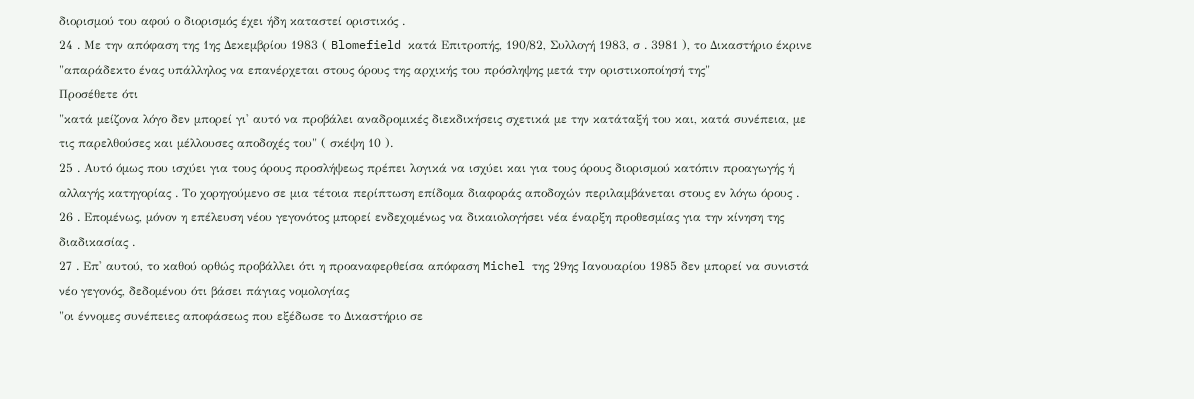διορισμού του αφού ο διορισμός έχει ήδη καταστεί οριστικός .
24 . Με την απόφαση της 1ης Δεκεμβρίου 1983 ( Blomefield κατά Επιτροπής, 190/82, Συλλογή 1983, σ . 3981 ), το Δικαστήριο έκρινε
"απαράδεκτο ένας υπάλληλος να επανέρχεται στους όρους της αρχικής του πρόσληψης μετά την οριστικοποίησή της"
Προσέθετε ότι
"κατά μείζονα λόγο δεν μπορεί γι' αυτό να προβάλει αναδρομικές διεκδικήσεις σχετικά με την κατάταξή του και, κατά συνέπεια, με τις παρελθούσες και μέλλουσες αποδοχές του" ( σκέψη 10 ).
25 . Αυτό όμως που ισχύει για τους όρους προσλήψεως πρέπει λογικά να ισχύει και για τους όρους διορισμού κατόπιν προαγωγής ή αλλαγής κατηγορίας . Το χορηγούμενο σε μια τέτοια περίπτωση επίδομα διαφοράς αποδοχών περιλαμβάνεται στους εν λόγω όρους .
26 . Επομένως, μόνον η επέλευση νέου γεγονότος μπορεί ενδεχομένως να δικαιολογήσει νέα έναρξη προθεσμίας για την κίνηση της διαδικασίας .
27 . Επ' αυτού, το καθού ορθώς προβάλλει ότι η προαναφερθείσα απόφαση Michel της 29ης Ιανουαρίου 1985 δεν μπορεί να συνιστά νέο γεγονός, δεδομένου ότι βάσει πάγιας νομολογίας
"οι έννομες συνέπειες αποφάσεως που εξέδωσε το Δικαστήριο σε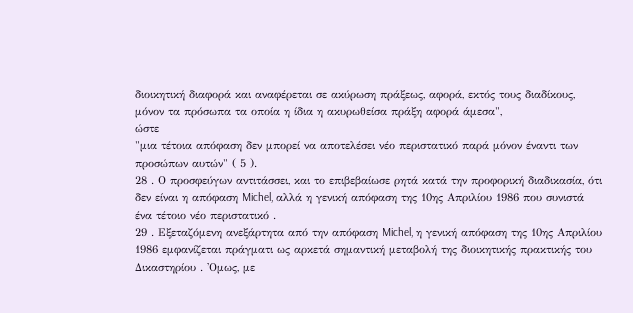διοικητική διαφορά και αναφέρεται σε ακύρωση πράξεως, αφορά, εκτός τους διαδίκους, μόνον τα πρόσωπα τα οποία η ίδια η ακυρωθείσα πράξη αφορά άμεσα",
ώστε
"μια τέτοια απόφαση δεν μπορεί να αποτελέσει νέο περιστατικό παρά μόνον έναντι των προσώπων αυτών" ( 5 ).
28 . Ο προσφεύγων αντιτάσσει, και το επιβεβαίωσε ρητά κατά την προφορική διαδικασία, ότι δεν είναι η απόφαση Michel, αλλά η γενική απόφαση της 10ης Απριλίου 1986 που συνιστά ένα τέτοιο νέο περιστατικό .
29 . Εξεταζόμενη ανεξάρτητα από την απόφαση Michel, η γενική απόφαση της 10ης Απριλίου 1986 εμφανίζεται πράγματι ως αρκετά σημαντική μεταβολή της διοικητικής πρακτικής του Δικαστηρίου . 'Ομως, με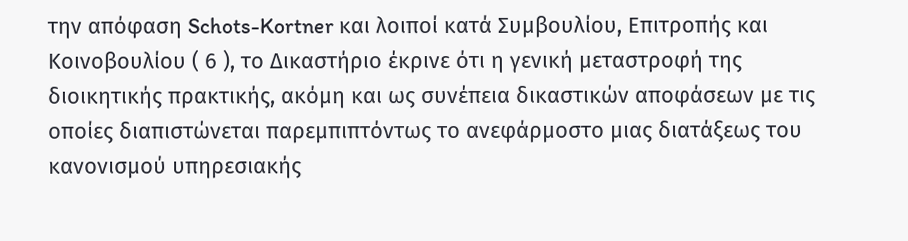την απόφαση Schots-Kortner και λοιποί κατά Συμβουλίου, Επιτροπής και Κοινοβουλίου ( 6 ), το Δικαστήριο έκρινε ότι η γενική μεταστροφή της διοικητικής πρακτικής, ακόμη και ως συνέπεια δικαστικών αποφάσεων με τις οποίες διαπιστώνεται παρεμπιπτόντως το ανεφάρμοστο μιας διατάξεως του κανονισμού υπηρεσιακής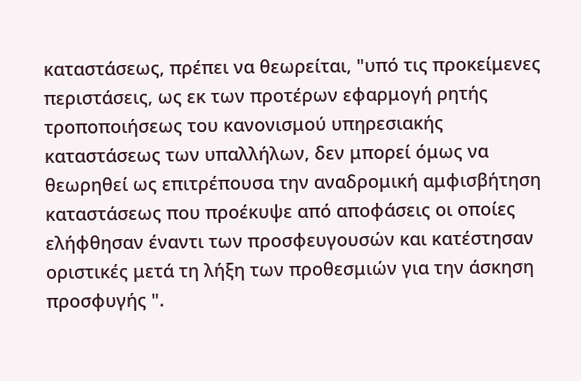καταστάσεως, πρέπει να θεωρείται, "υπό τις προκείμενες περιστάσεις, ως εκ των προτέρων εφαρμογή ρητής τροποποιήσεως του κανονισμού υπηρεσιακής καταστάσεως των υπαλλήλων, δεν μπορεί όμως να θεωρηθεί ως επιτρέπουσα την αναδρομική αμφισβήτηση καταστάσεως που προέκυψε από αποφάσεις οι οποίες ελήφθησαν έναντι των προσφευγουσών και κατέστησαν οριστικές μετά τη λήξη των προθεσμιών για την άσκηση προσφυγής ".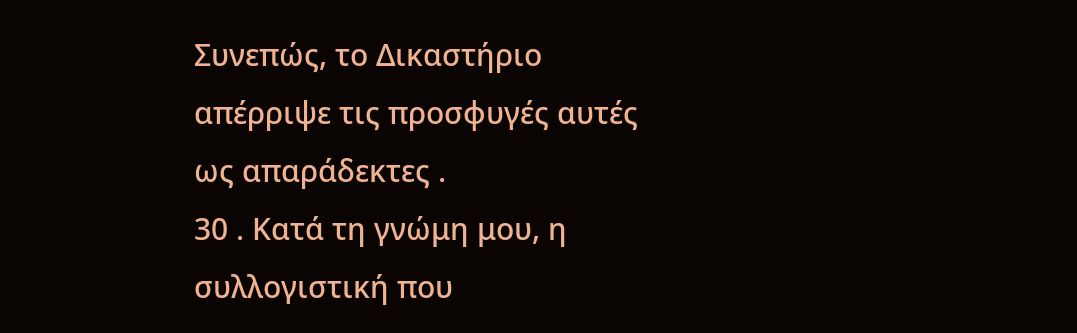Συνεπώς, το Δικαστήριο απέρριψε τις προσφυγές αυτές ως απαράδεκτες .
30 . Κατά τη γνώμη μου, η συλλογιστική που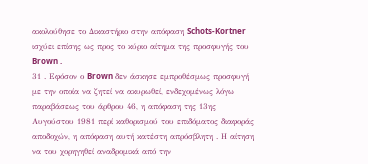ακολούθησε το Δικαστήριο στην απόφαση Schots-Kortner ισχύει επίσης ως προς το κύριο αίτημα της προσφυγής του Brown .
31 . Εφόσον ο Brown δεν άσκησε εμπροθέσμως προσφυγή με την οποία να ζητεί να ακυρωθεί, ενδεχομένως λόγω παραβάσεως του άρθρου 46, η απόφαση της 13ης Αυγούστου 1981 περί καθορισμού του επιδόματος διαφοράς αποδοχών, η απόφαση αυτή κατέστη απρόσβλητη . Η αίτηση να του χορηγηθεί αναδρομικά από την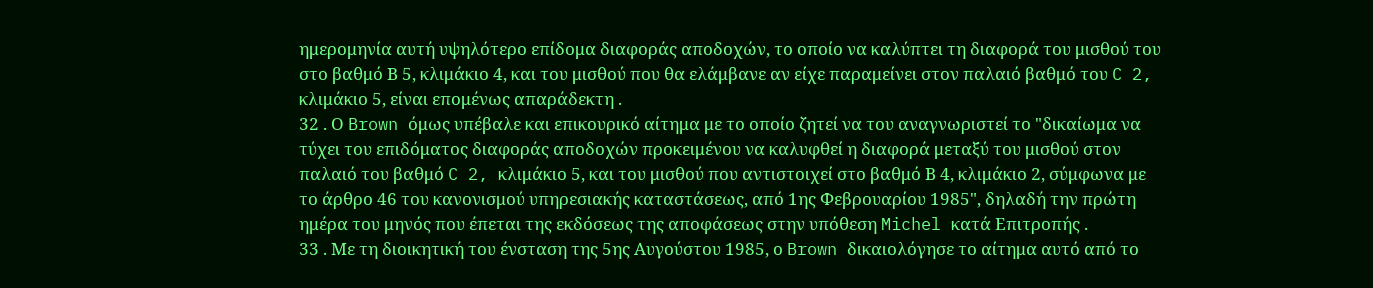ημερομηνία αυτή υψηλότερο επίδομα διαφοράς αποδοχών, το οποίο να καλύπτει τη διαφορά του μισθού του στο βαθμό Β 5, κλιμάκιο 4, και του μισθού που θα ελάμβανε αν είχε παραμείνει στον παλαιό βαθμό του C 2, κλιμάκιο 5, είναι επομένως απαράδεκτη .
32 . Ο Brown όμως υπέβαλε και επικουρικό αίτημα με το οποίο ζητεί να του αναγνωριστεί το "δικαίωμα να τύχει του επιδόματος διαφοράς αποδοχών προκειμένου να καλυφθεί η διαφορά μεταξύ του μισθού στον παλαιό του βαθμό C 2, κλιμάκιο 5, και του μισθού που αντιστοιχεί στο βαθμό Β 4, κλιμάκιο 2, σύμφωνα με το άρθρο 46 του κανονισμού υπηρεσιακής καταστάσεως, από 1ης Φεβρουαρίου 1985", δηλαδή την πρώτη ημέρα του μηνός που έπεται της εκδόσεως της αποφάσεως στην υπόθεση Michel κατά Επιτροπής .
33 . Με τη διοικητική του ένσταση της 5ης Αυγούστου 1985, ο Brown δικαιολόγησε το αίτημα αυτό από το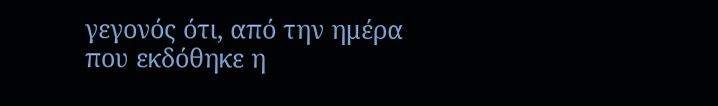γεγονός ότι, από την ημέρα που εκδόθηκε η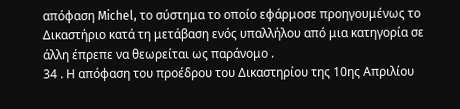απόφαση Michel, το σύστημα το οποίο εφάρμοσε προηγουμένως το Δικαστήριο κατά τη μετάβαση ενός υπαλλήλου από μια κατηγορία σε άλλη έπρεπε να θεωρείται ως παράνομο .
34 . Η απόφαση του προέδρου του Δικαστηρίου της 10ης Απριλίου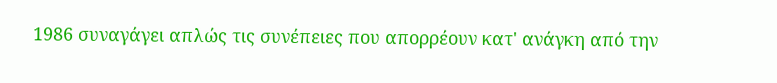1986 συναγάγει απλώς τις συνέπειες που απορρέουν κατ' ανάγκη από την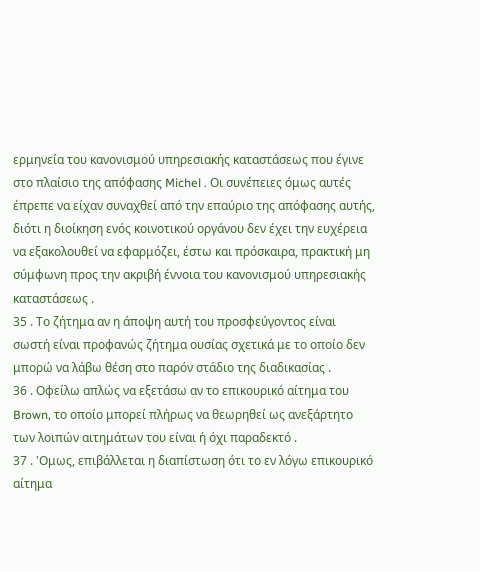ερμηνεία του κανονισμού υπηρεσιακής καταστάσεως που έγινε στο πλαίσιο της απόφασης Michel . Οι συνέπειες όμως αυτές έπρεπε να είχαν συναχθεί από την επαύριο της απόφασης αυτής, διότι η διοίκηση ενός κοινοτικού οργάνου δεν έχει την ευχέρεια να εξακολουθεί να εφαρμόζει, έστω και πρόσκαιρα, πρακτική μη σύμφωνη προς την ακριβή έννοια του κανονισμού υπηρεσιακής καταστάσεως .
35 . Το ζήτημα αν η άποψη αυτή του προσφεύγοντος είναι σωστή είναι προφανώς ζήτημα ουσίας σχετικά με το οποίο δεν μπορώ να λάβω θέση στο παρόν στάδιο της διαδικασίας .
36 . Οφείλω απλώς να εξετάσω αν το επικουρικό αίτημα του Brown, το οποίο μπορεί πλήρως να θεωρηθεί ως ανεξάρτητο των λοιπών αιτημάτων του είναι ή όχι παραδεκτό .
37 . 'Ομως, επιβάλλεται η διαπίστωση ότι το εν λόγω επικουρικό αίτημα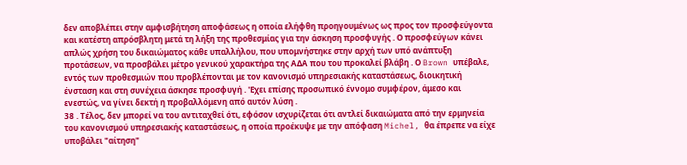δεν αποβλέπει στην αμφισβήτηση αποφάσεως η οποία ελήφθη προηγουμένως ως προς τον προσφεύγοντα και κατέστη απρόσβλητη μετά τη λήξη της προθεσμίας για την άσκηση προσφυγής . Ο προσφεύγων κάνει απλώς χρήση του δικαιώματος κάθε υπαλλήλου, που υπομνήστηκε στην αρχή των υπό ανάπτυξη προτάσεων, να προσβάλει μέτρο γενικού χαρακτήρα της ΑΔΑ που του προκαλεί βλάβη . Ο Brown υπέβαλε, εντός των προθεσμιών που προβλέπονται με τον κανονισμό υπηρεσιακής καταστάσεως, διοικητική ένσταση και στη συνέχεια άσκησε προσφυγή . 'Εχει επίσης προσωπικό έννομο συμφέρον, άμεσο και ενεστώς, να γίνει δεκτή η προβαλλόμενη από αυτόν λύση .
38 . Τέλος, δεν μπορεί να του αντιταχθεί ότι, εφόσον ισχυρίζεται ότι αντλεί δικαιώματα από την ερμηνεία του κανονισμού υπηρεσιακής καταστάσεως, η οποία προέκυψε με την απόφαση Michel, θα έπρεπε να είχε υποβάλει "αίτηση"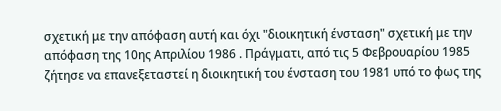σχετική με την απόφαση αυτή και όχι "διοικητική ένσταση" σχετική με την απόφαση της 10ης Απριλίου 1986 . Πράγματι, από τις 5 Φεβρουαρίου 1985 ζήτησε να επανεξεταστεί η διοικητική του ένσταση του 1981 υπό το φως της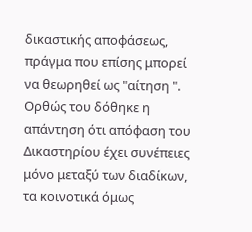δικαστικής αποφάσεως, πράγμα που επίσης μπορεί να θεωρηθεί ως "αίτηση ". Ορθώς του δόθηκε η απάντηση ότι απόφαση του Δικαστηρίου έχει συνέπειες μόνο μεταξύ των διαδίκων, τα κοινοτικά όμως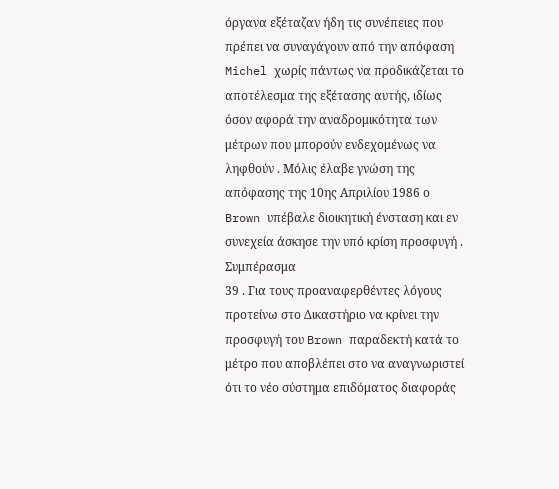όργανα εξέταζαν ήδη τις συνέπειες που πρέπει να συναγάγουν από την απόφαση Michel χωρίς πάντως να προδικάζεται το αποτέλεσμα της εξέτασης αυτής, ιδίως όσον αφορά την αναδρομικότητα των μέτρων που μπορούν ενδεχομένως να ληφθούν . Μόλις έλαβε γνώση της απόφασης της 10ης Απριλίου 1986 ο Brown υπέβαλε διοικητική ένσταση και εν συνεχεία άσκησε την υπό κρίση προσφυγή .
Συμπέρασμα
39 . Για τους προαναφερθέντες λόγους προτείνω στο Δικαστήριο να κρίνει την προσφυγή του Brown παραδεκτή κατά το μέτρο που αποβλέπει στο να αναγνωριστεί ότι το νέο σύστημα επιδόματος διαφοράς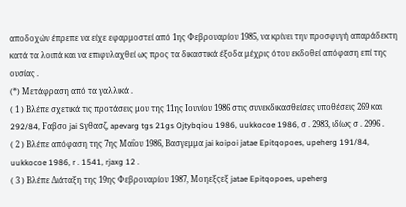αποδοχών έπρεπε να είχε εφαρμοστεί από 1ης Φεβρουαρίου 1985, να κρίνει την προσφυγή απαράδεκτη κατά τα λοιπά και να επιφυλαχθεί ως προς τα δικαστικά έξοδα μέχρις ότου εκδοθεί απόφαση επί της ουσίας .
(*) Μετάφραση από τα γαλλικά .
( 1 ) Βλέπε σχετικά τις προτάσεις μου της 11ης Ιουνίου 1986 στις συνεκδικασθείσες υποθέσεις 269 και 292/84, Fαβσο jai Sγθασζ, apevarg tgs 21gs Ojtybqiou 1986, uukkocoe 1986, σ . 2983, ιδίως σ . 2996 .
( 2 ) Βλέπε απόφαση της 7ης Μαΐου 1986, Βασγεμμα jai koipoi jatae Epitqopoes, upeherg 191/84, uukkocoe 1986, r . 1541, rjaxg 12 .
( 3 ) Βλέπε Διάταξη της 19ης Φεβρουαρίου 1987, Μοηεξςεξ jatae Epitqopoes, upeherg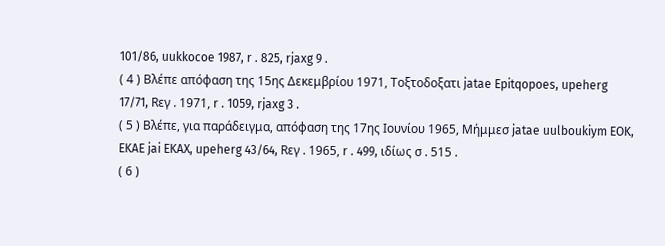101/86, uukkocoe 1987, r . 825, rjaxg 9 .
( 4 ) Βλέπε απόφαση της 15ης Δεκεμβρίου 1971, Τοξτοδοξατι jatae Epitqopoes, upeherg 17/71, Rεγ . 1971, r . 1059, rjaxg 3 .
( 5 ) Βλέπε, για παράδειγμα, απόφαση της 17ης Ιουνίου 1965, Μήμμεσ jatae uulboukiym EOK, EKAE jai EKAX, upeherg 43/64, Rεγ . 1965, r . 499, ιδίως σ . 515 .
( 6 )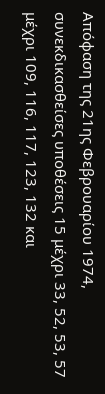Απόφαση της 21ης Φεβρουαρίου 1974, συνεκδικασθείσες υποθέσεις 15 μέχρι 33, 52, 53, 57 μέχρι 109, 116, 117, 123, 132 και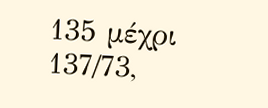135 μέχρι 137/73,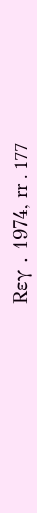Rεγ . 1974, rr . 177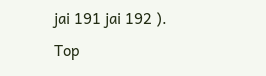jai 191 jai 192 ).
Top